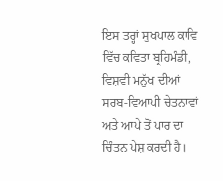ਇਸ ਤਰ੍ਹਾਂ ਸੁਖਪਾਲ ਕਾਵਿ ਵਿੱਚ ਕਵਿਤਾ ਬ੍ਰਹਿਮੰਡੀ, ਵਿਸ਼ਵੀ ਮਨੁੱਖ ਦੀਆਂ ਸਰਬ-ਵਿਆਪੀ ਚੇਤਨਾਵਾਂ ਅਤੇ ਆਪੇ ਤੋਂ ਪਾਰ ਦਾ ਚਿੰਤਨ ਪੇਸ਼ ਕਰਦੀ ਹੈ।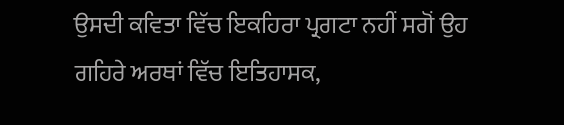ਉਸਦੀ ਕਵਿਤਾ ਵਿੱਚ ਇਕਹਿਰਾ ਪ੍ਰਗਟਾ ਨਹੀਂ ਸਗੋਂ ਉਹ ਗਹਿਰੇ ਅਰਥਾਂ ਵਿੱਚ ਇਤਿਹਾਸਕ,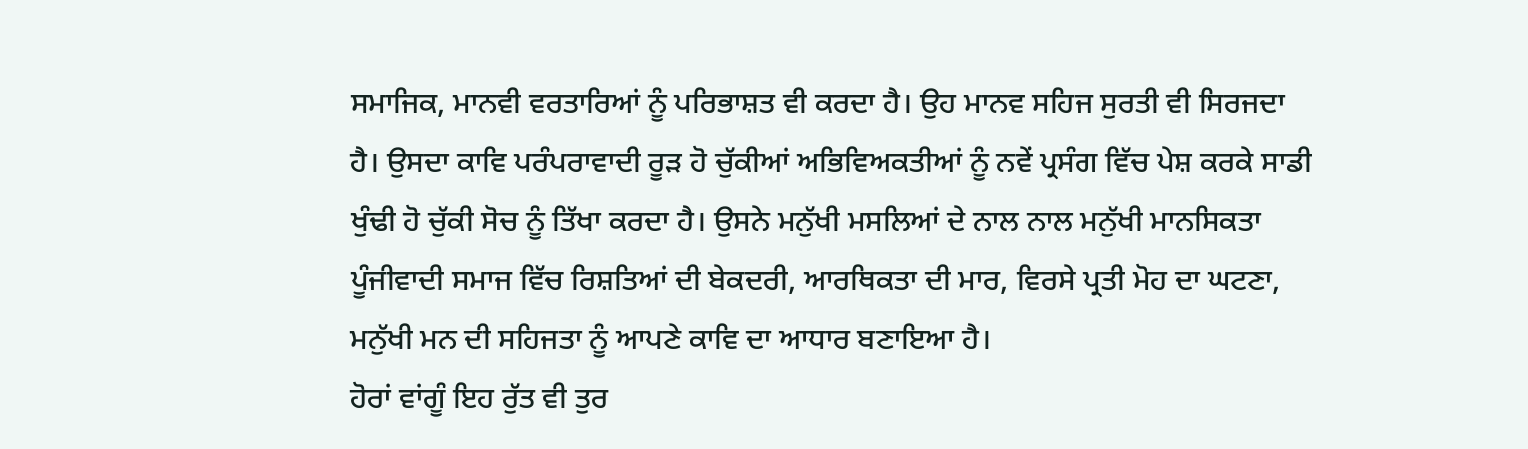ਸਮਾਜਿਕ, ਮਾਨਵੀ ਵਰਤਾਰਿਆਂ ਨੂੰ ਪਰਿਭਾਸ਼ਤ ਵੀ ਕਰਦਾ ਹੈ। ਉਹ ਮਾਨਵ ਸਹਿਜ ਸੁਰਤੀ ਵੀ ਸਿਰਜਦਾ ਹੈ। ਉਸਦਾ ਕਾਵਿ ਪਰੰਪਰਾਵਾਦੀ ਰੂੜ ਹੋ ਚੁੱਕੀਆਂ ਅਭਿਵਿਅਕਤੀਆਂ ਨੂੰ ਨਵੇਂ ਪ੍ਰਸੰਗ ਵਿੱਚ ਪੇਸ਼ ਕਰਕੇ ਸਾਡੀ ਖੁੰਢੀ ਹੋ ਚੁੱਕੀ ਸੋਚ ਨੂੰ ਤਿੱਖਾ ਕਰਦਾ ਹੈ। ਉਸਨੇ ਮਨੁੱਖੀ ਮਸਲਿਆਂ ਦੇ ਨਾਲ ਨਾਲ ਮਨੁੱਖੀ ਮਾਨਸਿਕਤਾ ਪੂੰਜੀਵਾਦੀ ਸਮਾਜ ਵਿੱਚ ਰਿਸ਼ਤਿਆਂ ਦੀ ਬੇਕਦਰੀ, ਆਰਥਿਕਤਾ ਦੀ ਮਾਰ, ਵਿਰਸੇ ਪ੍ਰਤੀ ਮੋਹ ਦਾ ਘਟਣਾ, ਮਨੁੱਖੀ ਮਨ ਦੀ ਸਹਿਜਤਾ ਨੂੰ ਆਪਣੇ ਕਾਵਿ ਦਾ ਆਧਾਰ ਬਣਾਇਆ ਹੈ।
ਹੋਰਾਂ ਵਾਂਗੂੰ ਇਹ ਰੁੱਤ ਵੀ ਤੁਰ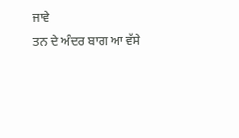ਜਾਵੇ
ਤਨ ਦੇ ਅੰਦਰ ਬਾਗ ਆ ਵੱਸੇ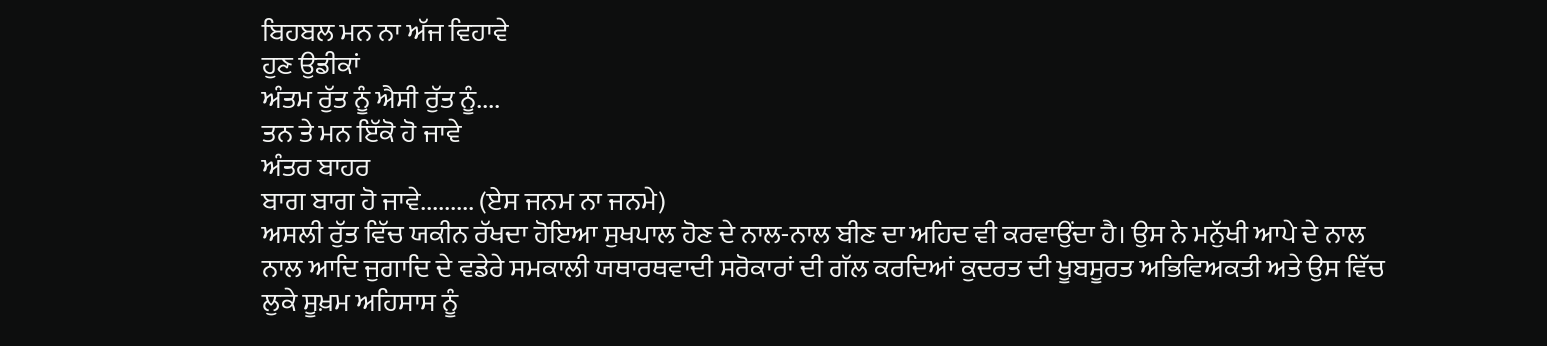ਬਿਹਬਲ ਮਨ ਨਾ ਅੱਜ ਵਿਹਾਵੇ
ਹੁਣ ਉਡੀਕਾਂ
ਅੰਤਮ ਰੁੱਤ ਨੂੰ ਐਸੀ ਰੁੱਤ ਨੂੰ....
ਤਨ ਤੇ ਮਨ ਇੱਕੋ ਹੋ ਜਾਵੇ
ਅੰਤਰ ਬਾਹਰ
ਬਾਗ ਬਾਗ ਹੋ ਜਾਵੇ......... (ਏਸ ਜਨਮ ਨਾ ਜਨਮੇ)
ਅਸਲੀ ਰੁੱਤ ਵਿੱਚ ਯਕੀਨ ਰੱਖਦਾ ਹੋਇਆ ਸੁਖਪਾਲ ਹੋਣ ਦੇ ਨਾਲ-ਨਾਲ ਬੀਣ ਦਾ ਅਹਿਦ ਵੀ ਕਰਵਾਉਂਦਾ ਹੈ। ਉਸ ਨੇ ਮਨੁੱਖੀ ਆਪੇ ਦੇ ਨਾਲ ਨਾਲ ਆਦਿ ਜੁਗਾਦਿ ਦੇ ਵਡੇਰੇ ਸਮਕਾਲੀ ਯਥਾਰਥਵਾਦੀ ਸਰੋਕਾਰਾਂ ਦੀ ਗੱਲ ਕਰਦਿਆਂ ਕੁਦਰਤ ਦੀ ਖੂਬਸੂਰਤ ਅਭਿਵਿਅਕਤੀ ਅਤੇ ਉਸ ਵਿੱਚ ਲੁਕੇ ਸੂਖ਼ਮ ਅਹਿਸਾਸ ਨੂੰ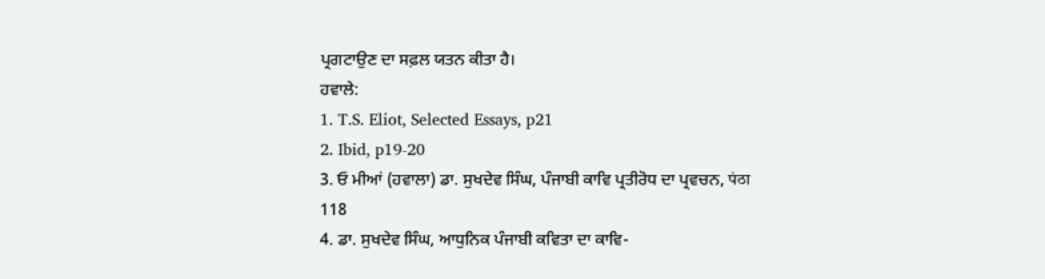ਪ੍ਰਗਟਾਉਣ ਦਾ ਸਫ਼ਲ ਯਤਨ ਕੀਤਾ ਹੈ।
ਹਵਾਲੇ:
1. T.S. Eliot, Selected Essays, p21
2. Ibid, p19-20
3. ਓ ਮੀਆਂ (ਹਵਾਲਾ) ਡਾ. ਸੁਖਦੇਵ ਸਿੰਘ, ਪੰਜਾਬੀ ਕਾਵਿ ਪ੍ਰਤੀਰੋਧ ਦਾ ਪ੍ਰਵਚਨ, पंठा 118
4. ਡਾ. ਸੁਖਦੇਵ ਸਿੰਘ, ਆਧੁਨਿਕ ਪੰਜਾਬੀ ਕਵਿਤਾ ਦਾ ਕਾਵਿ-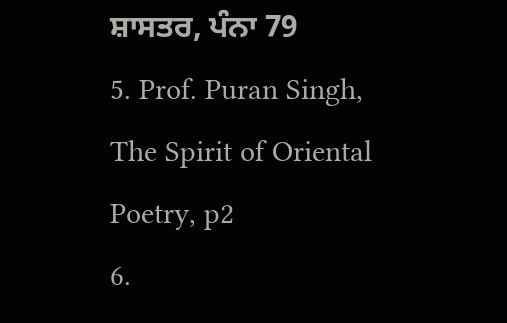ਸ਼ਾਸਤਰ, ਪੰਨਾ 79
5. Prof. Puran Singh, The Spirit of Oriental Poetry, p2
6.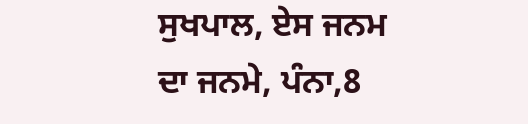ਸੁਖਪਾਲ, ਏਸ ਜਨਮ ਦਾ ਜਨਮੇ, ਪੰਨਾ,8